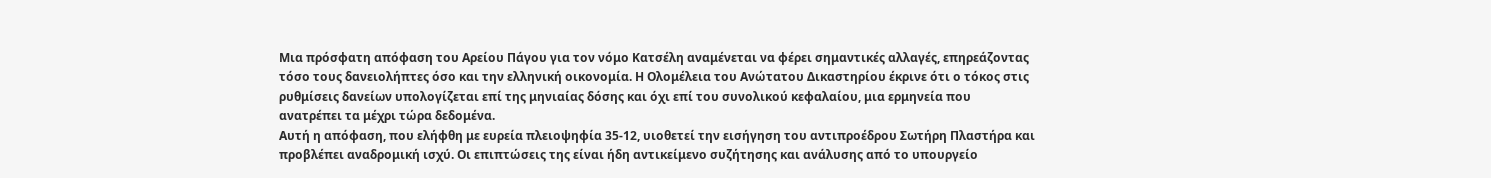Μια πρόσφατη απόφαση του Αρείου Πάγου για τον νόμο Κατσέλη αναμένεται να φέρει σημαντικές αλλαγές, επηρεάζοντας τόσο τους δανειολήπτες όσο και την ελληνική οικονομία. Η Ολομέλεια του Ανώτατου Δικαστηρίου έκρινε ότι ο τόκος στις ρυθμίσεις δανείων υπολογίζεται επί της μηνιαίας δόσης και όχι επί του συνολικού κεφαλαίου, μια ερμηνεία που ανατρέπει τα μέχρι τώρα δεδομένα.
Αυτή η απόφαση, που ελήφθη με ευρεία πλειοψηφία 35-12, υιοθετεί την εισήγηση του αντιπροέδρου Σωτήρη Πλαστήρα και προβλέπει αναδρομική ισχύ. Οι επιπτώσεις της είναι ήδη αντικείμενο συζήτησης και ανάλυσης από το υπουργείο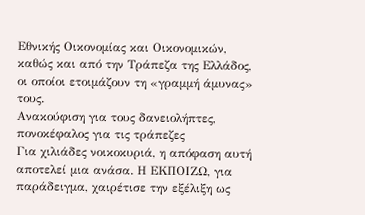Εθνικής Οικονομίας και Οικονομικών, καθώς και από την Τράπεζα της Ελλάδος, οι οποίοι ετοιμάζουν τη «γραμμή άμυνας» τους.
Ανακούφιση για τους δανειολήπτες, πονοκέφαλος για τις τράπεζες
Για χιλιάδες νοικοκυριά, η απόφαση αυτή αποτελεί μια ανάσα. Η ΕΚΠΟΙΖΩ, για παράδειγμα, χαιρέτισε την εξέλιξη ως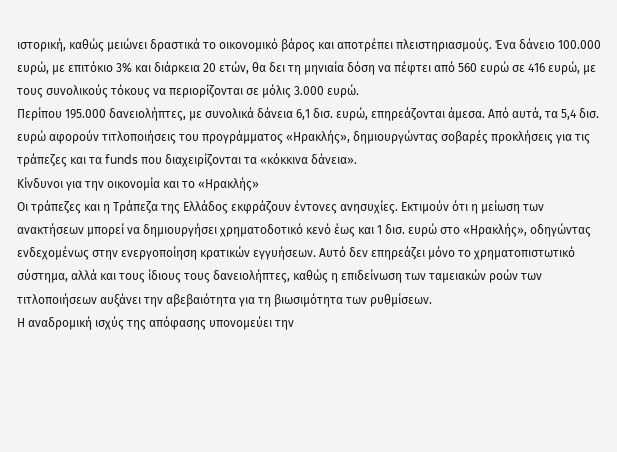ιστορική, καθώς μειώνει δραστικά το οικονομικό βάρος και αποτρέπει πλειστηριασμούς. Ένα δάνειο 100.000 ευρώ, με επιτόκιο 3% και διάρκεια 20 ετών, θα δει τη μηνιαία δόση να πέφτει από 560 ευρώ σε 416 ευρώ, με τους συνολικούς τόκους να περιορίζονται σε μόλις 3.000 ευρώ.
Περίπου 195.000 δανειολήπτες, με συνολικά δάνεια 6,1 δισ. ευρώ, επηρεάζονται άμεσα. Από αυτά, τα 5,4 δισ. ευρώ αφορούν τιτλοποιήσεις του προγράμματος «Ηρακλής», δημιουργώντας σοβαρές προκλήσεις για τις τράπεζες και τα funds που διαχειρίζονται τα «κόκκινα δάνεια».
Κίνδυνοι για την οικονομία και το «Ηρακλής»
Οι τράπεζες και η Τράπεζα της Ελλάδος εκφράζουν έντονες ανησυχίες. Εκτιμούν ότι η μείωση των ανακτήσεων μπορεί να δημιουργήσει χρηματοδοτικό κενό έως και 1 δισ. ευρώ στο «Ηρακλής», οδηγώντας ενδεχομένως στην ενεργοποίηση κρατικών εγγυήσεων. Αυτό δεν επηρεάζει μόνο το χρηματοπιστωτικό σύστημα, αλλά και τους ίδιους τους δανειολήπτες, καθώς η επιδείνωση των ταμειακών ροών των τιτλοποιήσεων αυξάνει την αβεβαιότητα για τη βιωσιμότητα των ρυθμίσεων.
Η αναδρομική ισχύς της απόφασης υπονομεύει την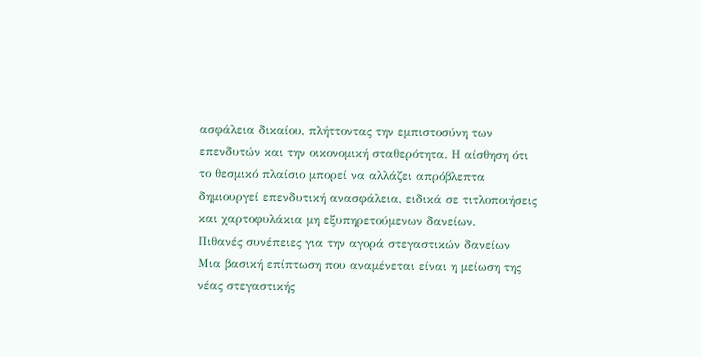ασφάλεια δικαίου, πλήττοντας την εμπιστοσύνη των επενδυτών και την οικονομική σταθερότητα. Η αίσθηση ότι το θεσμικό πλαίσιο μπορεί να αλλάζει απρόβλεπτα δημιουργεί επενδυτική ανασφάλεια, ειδικά σε τιτλοποιήσεις και χαρτοφυλάκια μη εξυπηρετούμενων δανείων.
Πιθανές συνέπειες για την αγορά στεγαστικών δανείων
Μια βασική επίπτωση που αναμένεται είναι η μείωση της νέας στεγαστικής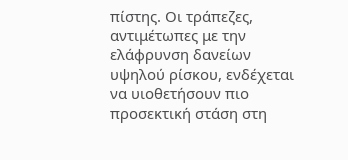πίστης. Οι τράπεζες, αντιμέτωπες με την ελάφρυνση δανείων υψηλού ρίσκου, ενδέχεται να υιοθετήσουν πιο προσεκτική στάση στη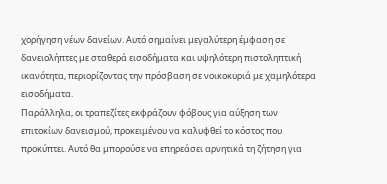χορήγηση νέων δανείων. Αυτό σημαίνει μεγαλύτερη έμφαση σε δανειολήπτες με σταθερά εισοδήματα και υψηλότερη πιστοληπτική ικανότητα, περιορίζοντας την πρόσβαση σε νοικοκυριά με χαμηλότερα εισοδήματα.
Παράλληλα, οι τραπεζίτες εκφράζουν φόβους για αύξηση των επιτοκίων δανεισμού, προκειμένου να καλυφθεί το κόστος που προκύπτει. Αυτό θα μπορούσε να επηρεάσει αρνητικά τη ζήτηση για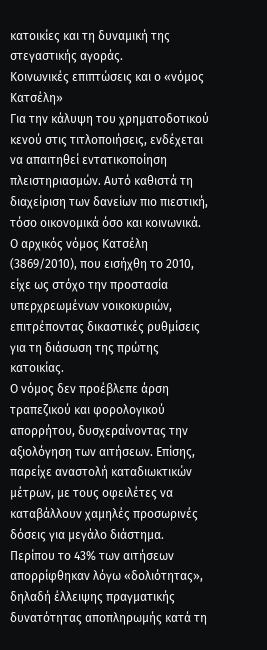κατοικίες και τη δυναμική της στεγαστικής αγοράς.
Κοινωνικές επιπτώσεις και ο «νόμος Κατσέλη»
Για την κάλυψη του χρηματοδοτικού κενού στις τιτλοποιήσεις, ενδέχεται να απαιτηθεί εντατικοποίηση πλειστηριασμών. Αυτό καθιστά τη διαχείριση των δανείων πιο πιεστική, τόσο οικονομικά όσο και κοινωνικά. Ο αρχικός νόμος Κατσέλη (3869/2010), που εισήχθη το 2010, είχε ως στόχο την προστασία υπερχρεωμένων νοικοκυριών, επιτρέποντας δικαστικές ρυθμίσεις για τη διάσωση της πρώτης κατοικίας.
Ο νόμος δεν προέβλεπε άρση τραπεζικού και φορολογικού απορρήτου, δυσχεραίνοντας την αξιολόγηση των αιτήσεων. Επίσης, παρείχε αναστολή καταδιωκτικών μέτρων, με τους οφειλέτες να καταβάλλουν χαμηλές προσωρινές δόσεις για μεγάλο διάστημα. Περίπου το 43% των αιτήσεων απορρίφθηκαν λόγω «δολιότητας», δηλαδή έλλειψης πραγματικής δυνατότητας αποπληρωμής κατά τη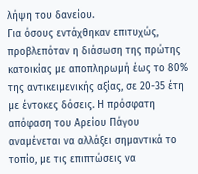λήψη του δανείου.
Για όσους εντάχθηκαν επιτυχώς, προβλεπόταν η διάσωση της πρώτης κατοικίας με αποπληρωμή έως το 80% της αντικειμενικής αξίας, σε 20-35 έτη με έντοκες δόσεις. Η πρόσφατη απόφαση του Αρείου Πάγου αναμένεται να αλλάξει σημαντικά το τοπίο, με τις επιπτώσεις να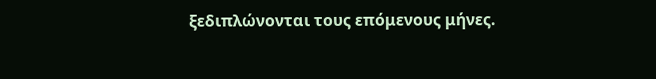ξεδιπλώνονται τους επόμενους μήνες.